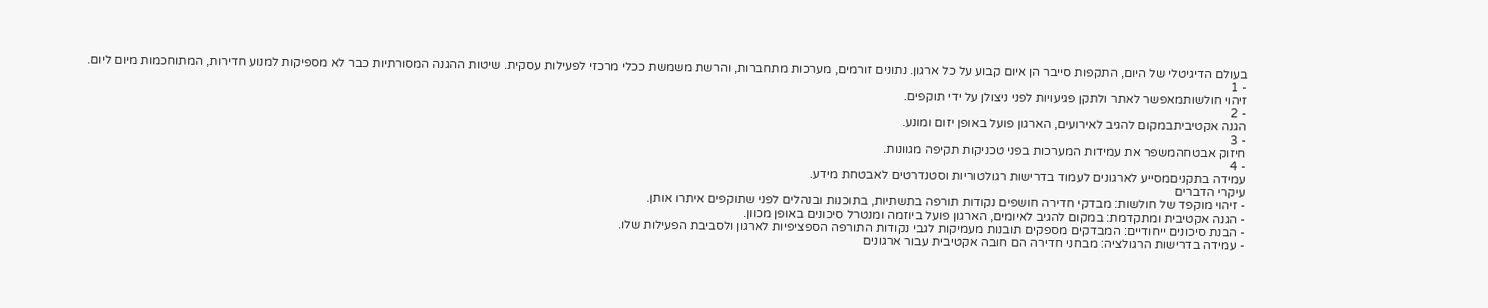בעולם הדיגיטלי של היום, התקפות סייבר הן איום קבוע על כל ארגון. נתונים זורמים, מערכות מתחברות, והרשת משמשת ככלי מרכזי לפעילות עסקית. שיטות ההגנה המסורתיות כבר לא מספיקות למנוע חדירות, המתוחכמות מיום ליום.
- 1
זיהוי חולשותמאפשר לאתר ולתקן פגיעויות לפני ניצולן על ידי תוקפים.
- 2
הגנה אקטיביתבמקום להגיב לאירועים, הארגון פועל באופן יזום ומונע.
- 3
חיזוק אבטחהמשפר את עמידות המערכות בפני טכניקות תקיפה מגוונות.
- 4
עמידה בתקניםמסייע לארגונים לעמוד בדרישות רגולטוריות וסטנדרטים לאבטחת מידע.
עיקרי הדברים
- זיהוי מוקפד של חולשות: מבדקי חדירה חושפים נקודות תורפה בתשתיות, בתוכנות ובנהלים לפני שתוקפים איתרו אותן.
- הגנה אקטיבית ומתקדמת: במקום להגיב לאיומים, הארגון פועל ביוזמה ומנטרל סיכונים באופן מכוון.
- הבנת סיכונים ייחודיים: המבדקים מספקים תובנות מעמיקות לגבי נקודות התורפה הספציפיות לארגון ולסביבת הפעילות שלו.
- עמידה בדרישות הרגולציה: מבחני חדירה הם חובה אקטיבית עבור ארגונים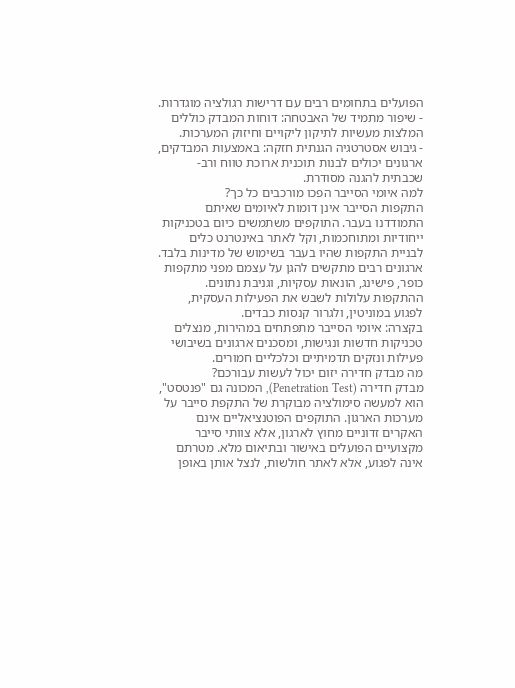הפועלים בתחומים רבים עם דרישות רגולציה מוגדרות.
- שיפור מתמיד של האבטחה: דוחות המבדק כוללים המלצות מעשיות לתיקון ליקויים וחיזוק המערכות.
- גיבוש אסטרטגיה הגנתית חזקה: באמצעות המבדקים, ארגונים יכולים לבנות תוכנית ארוכת טווח ורב-שכבתית להגנה מסודרת.
למה איומי הסייבר הפכו מורכבים כל כך?
התקפות הסייבר אינן דומות לאיומים שאיתם התמודדנו בעבר. התוקפים משתמשים כיום בטכניקות ייחודיות ומתוחכמות, וקל לאתר באינטרנט כלים לבניית התקפות שהיו בעבר בשימוש של מדינות בלבד. ארגונים רבים מתקשים להגן על עצמם מפני מתקפות כופר, פישינג, הונאות עסקיות, וגניבת נתונים. ההתקפות עלולות לשבש את הפעילות העסקית, לפגוע במוניטין, ולגרור קנסות כבדים.
בקצרה: איומי הסייבר מתפתחים במהירות, מנצלים טכניקות חדשות ונגישות, ומסכנים ארגונים בשיבושי פעילות ונזקים תדמיתיים וכלכליים חמורים.
מה מבדק חדירה יזום יכול לעשות עבורכם?
מבדק חדירה (Penetration Test), המכונה גם "פנטסט", הוא למעשה סימולציה מבוקרת של התקפת סייבר על מערכות הארגון. התוקפים הפוטנציאליים אינם האקרים זדוניים מחוץ לארגון, אלא צוותי סייבר מקצועיים הפועלים באישור ובתיאום מלא. מטרתם אינה לפגוע, אלא לאתר חולשות, לנצל אותן באופן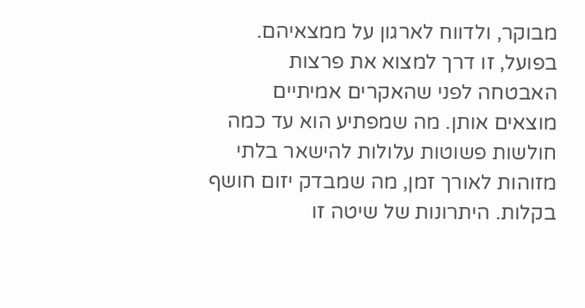מבוקר, ולדווח לארגון על ממצאיהם. בפועל, זו דרך למצוא את פרצות האבטחה לפני שהאקרים אמיתיים מוצאים אותן. מה שמפתיע הוא עד כמה חולשות פשוטות עלולות להישאר בלתי מזוהות לאורך זמן, מה שמבדק יזום חושף בקלות. היתרונות של שיטה זו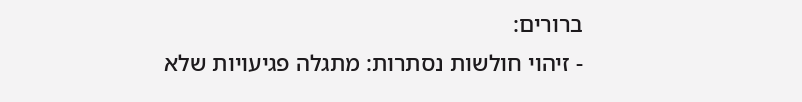ברורים:
- זיהוי חולשות נסתרות: מתגלה פגיעויות שלא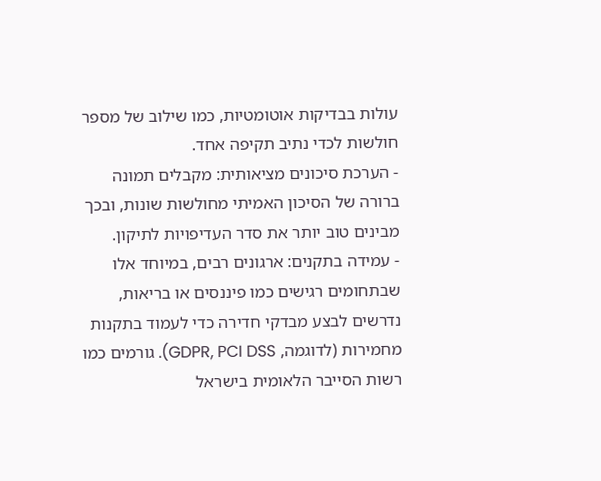עולות בבדיקות אוטומטיות, כמו שילוב של מספר חולשות לכדי נתיב תקיפה אחד.
- הערכת סיכונים מציאותית: מקבלים תמונה ברורה של הסיכון האמיתי מחולשות שונות, ובכך מבינים טוב יותר את סדר העדיפויות לתיקון.
- עמידה בתקנים: ארגונים רבים, במיוחד אלו שבתחומים רגישים כמו פיננסים או בריאות, נדרשים לבצע מבדקי חדירה כדי לעמוד בתקנות מחמירות (לדוגמה, GDPR, PCI DSS). גורמים כמו רשות הסייבר הלאומית בישראל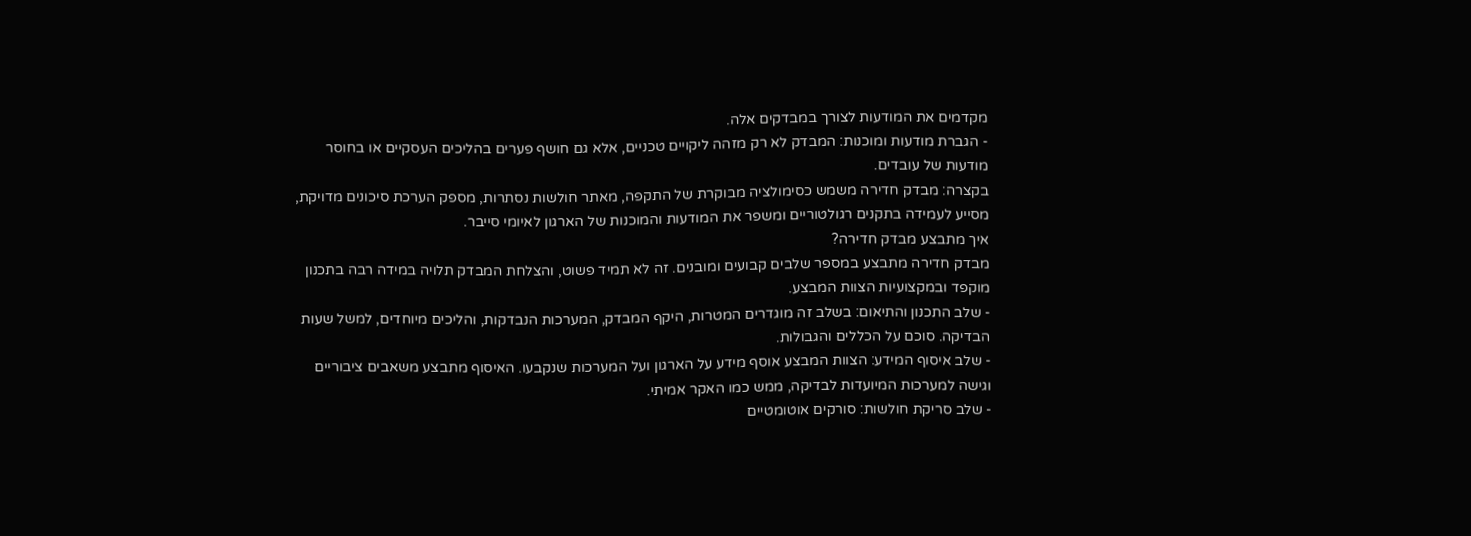מקדמים את המודעות לצורך במבדקים אלה.
- הגברת מודעות ומוכנות: המבדק לא רק מזהה ליקויים טכניים, אלא גם חושף פערים בהליכים העסקיים או בחוסר מודעות של עובדים.
בקצרה: מבדק חדירה משמש כסימולציה מבוקרת של התקפה, מאתר חולשות נסתרות, מספק הערכת סיכונים מדויקת, מסייע לעמידה בתקנים רגולטוריים ומשפר את המודעות והמוכנות של הארגון לאיומי סייבר.
איך מתבצע מבדק חדירה?
מבדק חדירה מתבצע במספר שלבים קבועים ומובנים. זה לא תמיד פשוט, והצלחת המבדק תלויה במידה רבה בתכנון מוקפד ובמקצועיות הצוות המבצע.
- שלב התכנון והתיאום: בשלב זה מוגדרים המטרות, היקף המבדק, המערכות הנבדקות, והליכים מיוחדים, למשל שעות הבדיקה. סוכם על הכללים והגבולות.
- שלב איסוף המידע: הצוות המבצע אוסף מידע על הארגון ועל המערכות שנקבעו. האיסוף מתבצע משאבים ציבוריים וגישה למערכות המיועדות לבדיקה, ממש כמו האקר אמיתי.
- שלב סריקת חולשות: סורקים אוטומטיים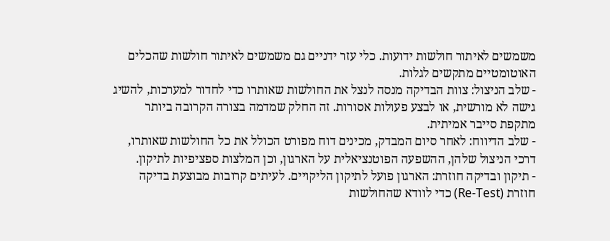משמשים לאיתור חולשות ידועות. כלי עזר ידניים גם משמשים לאיתור חולשות שהכלים האוטומטיים מתקשים לגלות.
- שלב הניצול: צוות הבדיקה מנסה לנצל את החולשות שאותרו כדי לחדור למערכות, להשיג גישה לא מורשית, או לבצע פעולות אסורות. זה החלק שמדמה בצורה הקרובה ביותר מתקפת סייבר אמיתית.
- שלב הדיווח: לאחר סיום המבדק, מכינים דוח מפורט הכולל את כל החולשות שאותרו, דרכי הניצול שלהן, ההשפעה הפוטנציאלית על הארגון, וכן המלצות ספציפיות לתיקון.
- תיקון ובדיקה חוזרת: הארגון פועל לתיקון הליקויים. לעיתים קרובות מבוצעת בדיקה חוזרת (Re-Test) כדי לוודא שהחולשות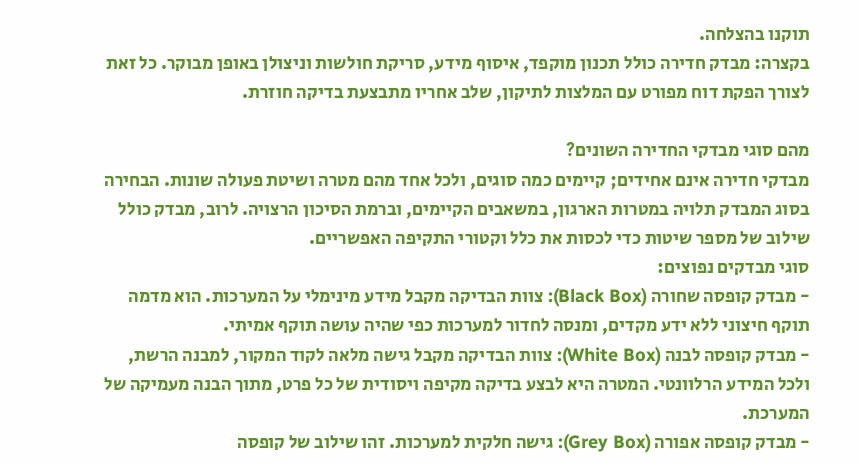תוקנו בהצלחה.
בקצרה: מבדק חדירה כולל תכנון מוקפד, איסוף מידע, סריקת חולשות וניצולן באופן מבוקר. כל זאת לצורך הפקת דוח מפורט עם המלצות לתיקון, שלב אחריו מתבצעת בדיקה חוזרת.

מהם סוגי מבדקי החדירה השונים?
מבדקי חדירה אינם אחידים; קיימים כמה סוגים, ולכל אחד מהם מטרה ושיטת פעולה שונות. הבחירה בסוג המבדק תלויה במטרות הארגון, במשאבים הקיימים, וברמת הסיכון הרצויה. לרוב, מבדק כולל שילוב של מספר שיטות כדי לכסות את כלל וקטורי התקיפה האפשריים.
סוגי מבדקים נפוצים:
- מבדק קופסה שחורה (Black Box): צוות הבדיקה מקבל מידע מינימלי על המערכות. הוא מדמה תוקף חיצוני ללא ידע מקדים, ומנסה לחדור למערכות כפי שהיה עושה תוקף אמיתי.
- מבדק קופסה לבנה (White Box): צוות הבדיקה מקבל גישה מלאה לקוד המקור, למבנה הרשת, ולכל המידע הרלוונטי. המטרה היא לבצע בדיקה מקיפה ויסודית של כל פרט, מתוך הבנה מעמיקה של המערכת.
- מבדק קופסה אפורה (Grey Box): גישה חלקית למערכות. זהו שילוב של קופסה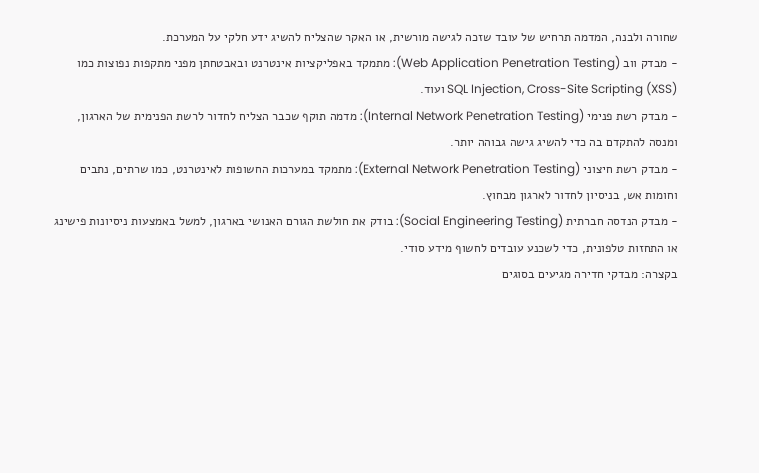שחורה ולבנה, המדמה תרחיש של עובד שזכה לגישה מורשית, או האקר שהצליח להשיג ידע חלקי על המערכת.
- מבדק ווב (Web Application Penetration Testing): מתמקד באפליקציות אינטרנט ובאבטחתן מפני מתקפות נפוצות כמו SQL Injection, Cross-Site Scripting (XSS) ועוד.
- מבדק רשת פנימי (Internal Network Penetration Testing): מדמה תוקף שכבר הצליח לחדור לרשת הפנימית של הארגון, ומנסה להתקדם בה כדי להשיג גישה גבוהה יותר.
- מבדק רשת חיצוני (External Network Penetration Testing): מתמקד במערכות החשופות לאינטרנט, כמו שרתים, נתבים וחומות אש, בניסיון לחדור לארגון מבחוץ.
- מבדק הנדסה חברתית (Social Engineering Testing): בודק את חולשת הגורם האנושי בארגון, למשל באמצעות ניסיונות פישינג או התחזות טלפונית, כדי לשכנע עובדים לחשוף מידע סודי.
בקצרה: מבדקי חדירה מגיעים בסוגים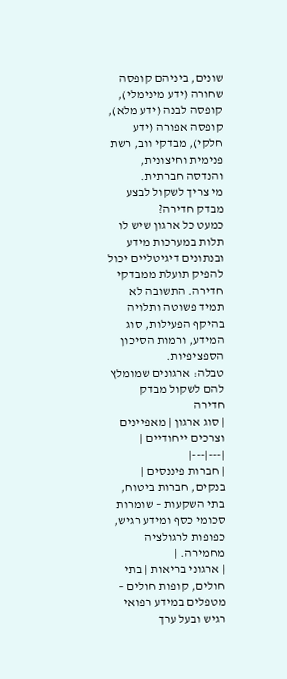שונים, ביניהם קופסה שחורה (ידע מינימלי), קופסה לבנה (ידע מלא), קופסה אפורה (ידע חלקי), מבדקי ווב, רשת פנימית וחיצונית, והנדסה חברתית.
מי צריך לשקול לבצע מבדק חדירה?
כמעט כל ארגון שיש לו תלות במערכות מידע ובנתונים דיגיטליים יכול להפיק תועלת ממבדקי חדירה. התשובה לא תמיד פשוטה ותלויה בהיקף הפעילות, סוג המידע, ורמות הסיכון הספציפיות.
טבלה: ארגונים שמומלץ להם לשקול מבדק חדירה
| סוג ארגון | מאפיינים וצרכים ייחודיים |
|---|---|
| חברות פיננסים | בנקים, חברות ביטוח, בתי השקעות – שומרות סכומי כסף ומידע רגיש, כפופות לרגולציה מחמירה. |
| ארגוני בריאות | בתי חולים, קופות חולים – מטפלים במידע רפואי רגיש ובעל ערך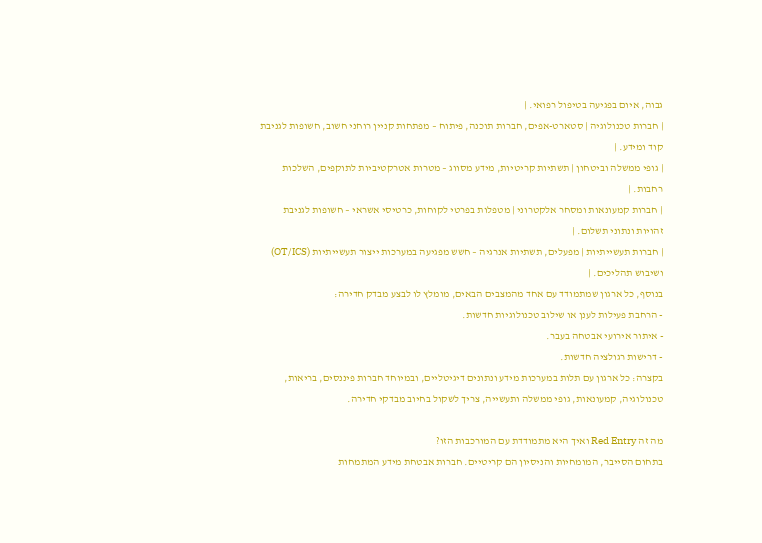גבוה, איום בפגיעה בטיפול רפואי. |
| חברות טכנולוגיה | סטארט-אפים, חברות תוכנה, פיתוח – מפתחות קניין רוחני חשוב, חשופות לגניבת קוד ומידע. |
| גופי ממשלה וביטחון | תשתיות קריטיות, מידע מסווג – מטרות אטרקטיביות לתוקפים, השלכות רחבות. |
| חברות קמעונאות ומסחר אלקטרוני | מטפלות בפרטי לקוחות, כרטיסי אשראי – חשופות לגניבת זהויות ונתוני תשלום. |
| חברות תעשייתיות | מפעלים, תשתיות אנרגיה – חשש מפגיעה במערכות ייצור תעשייתיות (OT/ICS) ושיבוש תהליכים. |
בנוסף, כל ארגון שמתמודד עם אחד מהמצבים הבאים, מומלץ לו לבצע מבדק חדירה:
- הרחבת פעילות לענן או שילוב טכנולוגיות חדשות.
- איתור אירועי אבטחה בעבר.
- דרישות רגולציה חדשות.
בקצרה: כל ארגון עם תלות במערכות מידע ונתונים דיגיטליים, ובמיוחד חברות פיננסים, בריאות, טכנולוגיה, קמעונאות, גופי ממשלה ותעשייה, צריך לשקול בחיוב מבדקי חדירה.

מה זה Red Entry ואיך היא מתמודדת עם המורכבות הזו?
בתחום הסייבר, המומחיות והניסיון הם קריטיים. חברות אבטחת מידע המתמחות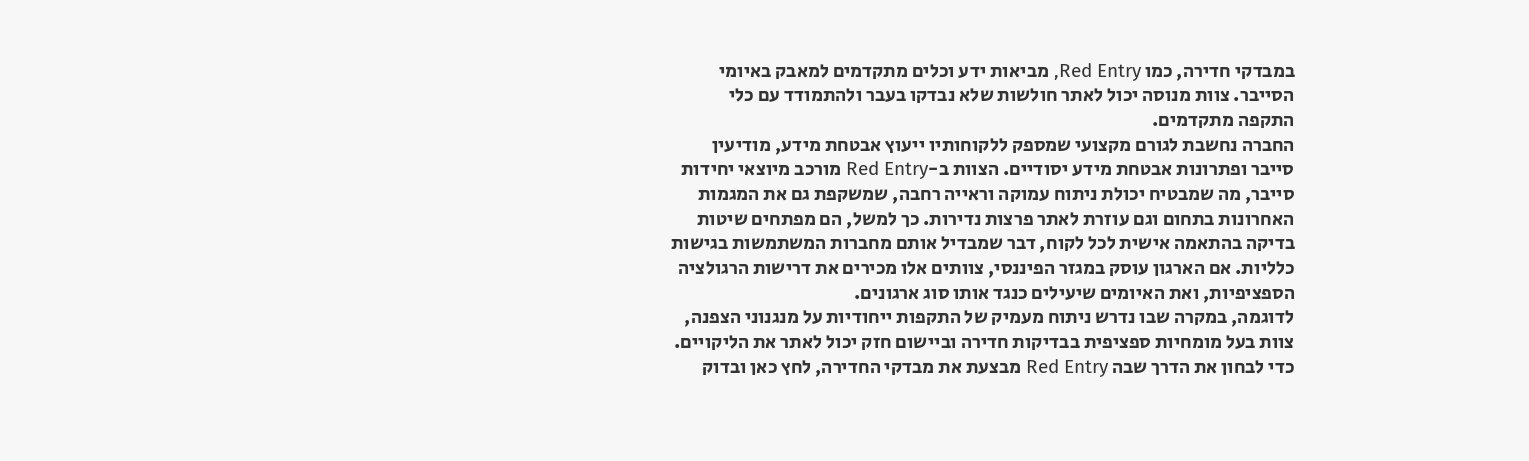במבדקי חדירה, כמו Red Entry, מביאות ידע וכלים מתקדמים למאבק באיומי הסייבר. צוות מנוסה יכול לאתר חולשות שלא נבדקו בעבר ולהתמודד עם כלי התקפה מתקדמים.
החברה נחשבת לגורם מקצועי שמספק ללקוחותיו ייעוץ אבטחת מידע, מודיעין סייבר ופתרונות אבטחת מידע יסודיים. הצוות ב-Red Entry מורכב מיוצאי יחידות סייבר, מה שמבטיח יכולת ניתוח עמוקה וראייה רחבה, שמשקפת גם את המגמות האחרונות בתחום וגם עוזרת לאתר פרצות נדירות. כך למשל, הם מפתחים שיטות בדיקה בהתאמה אישית לכל לקוח, דבר שמבדיל אותם מחברות המשתמשות בגישות כלליות. אם הארגון עוסק במגזר הפיננסי, צוותים אלו מכירים את דרישות הרגולציה הספציפיות, ואת האיומים שיעילים כנגד אותו סוג ארגונים.
לדוגמה, במקרה שבו נדרש ניתוח מעמיק של התקפות ייחודיות על מנגנוני הצפנה, צוות בעל מומחיות ספציפית בבדיקות חדירה וביישום חזק יכול לאתר את הליקויים. כדי לבחון את הדרך שבה Red Entry מבצעת את מבדקי החדירה, לחץ כאן ובדוק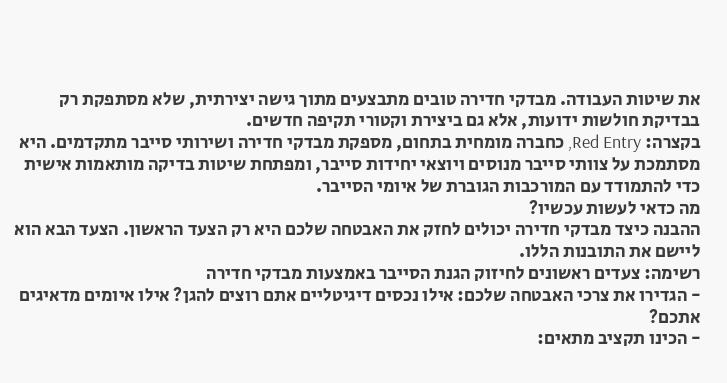את שיטות העבודה. מבדקי חדירה טובים מתבצעים מתוך גישה יצירתית, שלא מסתפקת רק בבדיקת חולשות ידועות, אלא גם ביצירת וקטורי תקיפה חדשים.
בקצרה: Red Entry, כחברה מומחית בתחום, מספקת מבדקי חדירה ושירותי סייבר מתקדמים. היא מסתמכת על צוותי סייבר מנוסים ויוצאי יחידות סייבר, ומפתחת שיטות בדיקה מותאמות אישית כדי להתמודד עם המורכבות הגוברת של איומי הסייבר.
מה כדאי לעשות עכשיו?
ההבנה כיצד מבדקי חדירה יכולים לחזק את האבטחה שלכם היא רק הצעד הראשון. הצעד הבא הוא ליישם את התובנות הללו.
רשימה: צעדים ראשונים לחיזוק הגנת הסייבר באמצעות מבדקי חדירה
- הגדירו את צרכי האבטחה שלכם: אילו נכסים דיגיטליים אתם רוצים להגן? אילו איומים מדאיגים אתכם?
- הכינו תקציב מתאים: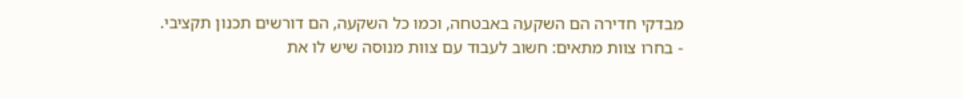מבדקי חדירה הם השקעה באבטחה, וכמו כל השקעה, הם דורשים תכנון תקציבי.
- בחרו צוות מתאים: חשוב לעבוד עם צוות מנוסה שיש לו את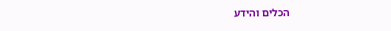הכלים והידע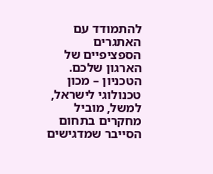להתמודד עם האתגרים הספציפיים של הארגון שלכם. הטכניון – מכון טכנולוגי לישראל, למשל, מוביל מחקרים בתחום הסייבר שמדגישים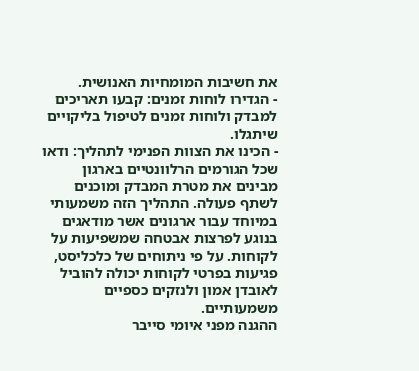את חשיבות המומחיות האנושית.
- הגדירו לוחות זמנים: קבעו תאריכים למבדק ולוחות זמנים לטיפול בליקויים שיתגלו.
- הכינו את הצוות הפנימי לתהליך: ודאו שכל הגורמים הרלוונטיים בארגון מבינים את מטרת המבדק ומוכנים לשתף פעולה. התהליך הזה משמעותי במיוחד עבור ארגונים אשר מודאגים בנוגע לפרצות אבטחה שמשפיעות על לקוחות. על פי ניתוחים של כלכליסט, פגיעות בפרטי לקוחות יכולה להוביל לאובדן אמון ולנזקים כספיים משמעותיים.
ההגנה מפני איומי סייבר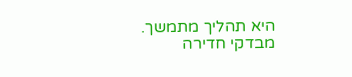היא תהליך מתמשך. מבדקי חדירה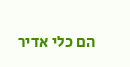הם כלי אדיר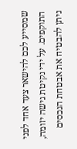שמסייע לכם להישאר צעד אחד לפני התוקפים. על ידי נקיטת גישה יזומה, ניתן להבטיח את אבטחת הנכסים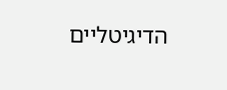הדיגיטליים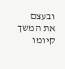ובעצם את המשך קיומו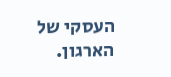העסקי של הארגון.